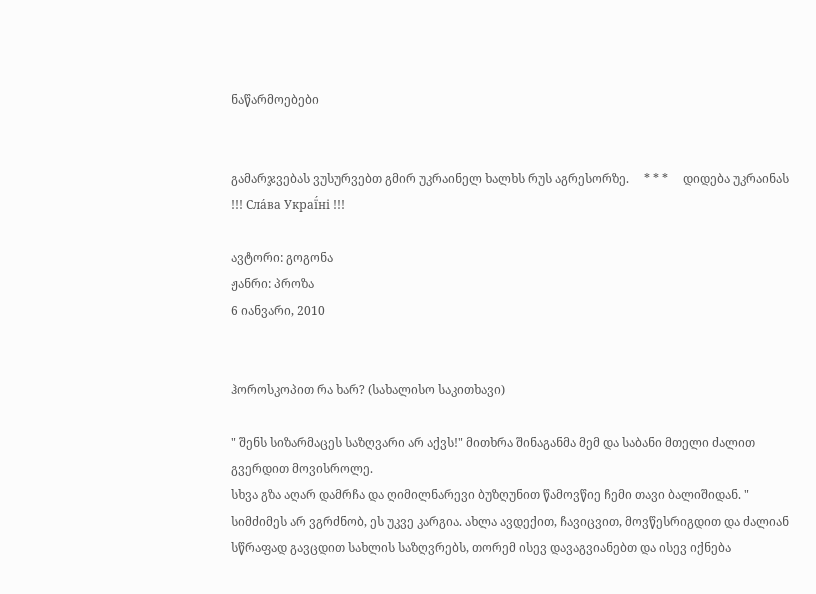ნაწარმოებები


გამარჯვებას ვუსურვებთ გმირ უკრაინელ ხალხს რუს აგრესორზე.     * * *     დიდება უკრაინას !!! Сла́ва Украї́ні !!!

ავტორი: გოგონა
ჟანრი: პროზა
6 იანვარი, 2010


ჰოროსკოპით რა ხარ? (სახალისო საკითხავი)

" შენს სიზარმაცეს საზღვარი არ აქვს!" მითხრა შინაგანმა მემ და საბანი მთელი ძალით გვერდით მოვისროლე.
სხვა გზა აღარ დამრჩა და ღიმილნარევი ბუზღუნით წამოვწიე ჩემი თავი ბალიშიდან. " სიმძიმეს არ ვგრძნობ, ეს უკვე კარგია. ახლა ავდექით, ჩავიცვით, მოვწესრიგდით და ძალიან სწრაფად გავცდით სახლის საზღვრებს, თორემ ისევ დავაგვიანებთ და ისევ იქნება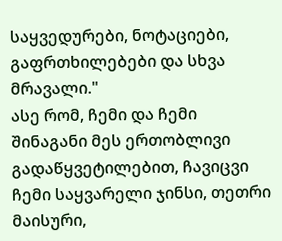საყვედურები, ნოტაციები, გაფრთხილებები და სხვა მრავალი."
ასე რომ, ჩემი და ჩემი შინაგანი მეს ერთობლივი გადაწყვეტილებით, ჩავიცვი ჩემი საყვარელი ჯინსი, თეთრი მაისური,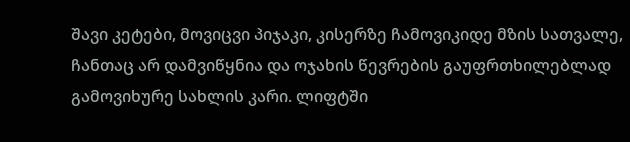შავი კეტები, მოვიცვი პიჯაკი, კისერზე ჩამოვიკიდე მზის სათვალე, ჩანთაც არ დამვიწყნია და ოჯახის წევრების გაუფრთხილებლად გამოვიხურე სახლის კარი. ლიფტში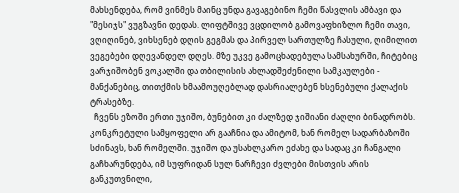მახსენდება, რომ ვინმეს მაინც უნდა გავაგებინო ჩემი წასვლის ამბავი და "მესიჯს" ვუგზავნი დედას. ლიფტშივე ვცდილობ გამოვაფხიზლო ჩემი თავი, ვღიღინებ, ვიხსენებ დღის გეგმას და პირველ სართულზე ჩასული, ღიმილით ვეგებები დღევანდელ დღეს. მზე უკვე გამოცხადებულა სამსახურში, ჩიტებიც ვარჯიშობენ ვოკალში და თბილისის ახლადშეძენილი სამკაულები - მანქანებიც, თითქმის ხმაამოუღებლად დასრიალებენ ხსენებული ქალაქის ტრასებზე.
  ჩვენს ეზოში ერთი უჯიშო, ბუნებით კი ძალზედ ჯიშიანი ძაღლი ბინადრობს. კონკრეტული სამყოფელი არ გააჩნია და ამიტომ, ხან რომელ სადარბაზოში სძინავს, ხან რომელში. უჯიშო და უსახლკარო ეძახე და სადაც კი ჩანგალი გაჩხარუნდება, იმ სუფრიდან სულ ნარჩევი ძვლები მისთვის არის განკუთვნილი,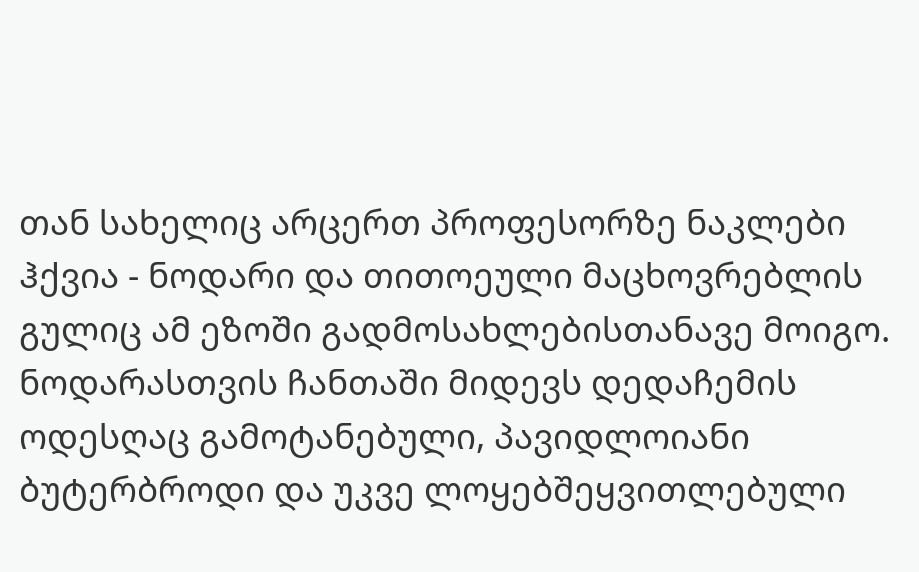თან სახელიც არცერთ პროფესორზე ნაკლები ჰქვია - ნოდარი და თითოეული მაცხოვრებლის გულიც ამ ეზოში გადმოსახლებისთანავე მოიგო. ნოდარასთვის ჩანთაში მიდევს დედაჩემის ოდესღაც გამოტანებული, პავიდლოიანი ბუტერბროდი და უკვე ლოყებშეყვითლებული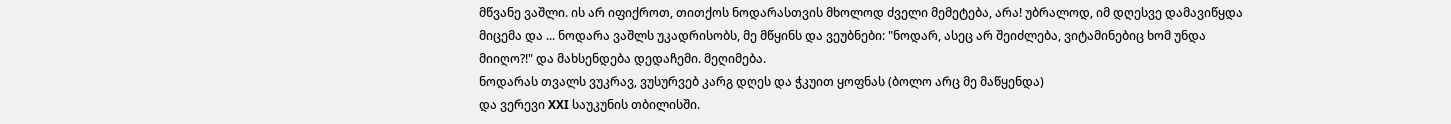მწვანე ვაშლი. ის არ იფიქროთ, თითქოს ნოდარასთვის მხოლოდ ძველი მემეტება, არა! უბრალოდ, იმ დღესვე დამავიწყდა მიცემა და ... ნოდარა ვაშლს უკადრისობს, მე მწყინს და ვეუბნები: "ნოდარ, ასეც არ შეიძლება, ვიტამინებიც ხომ უნდა მიიღო?!" და მახსენდება დედაჩემი. მეღიმება.
ნოდარას თვალს ვუკრავ, ვუსურვებ კარგ დღეს და ჭკუით ყოფნას (ბოლო არც მე მაწყენდა)
და ვერევი XXI საუკუნის თბილისში.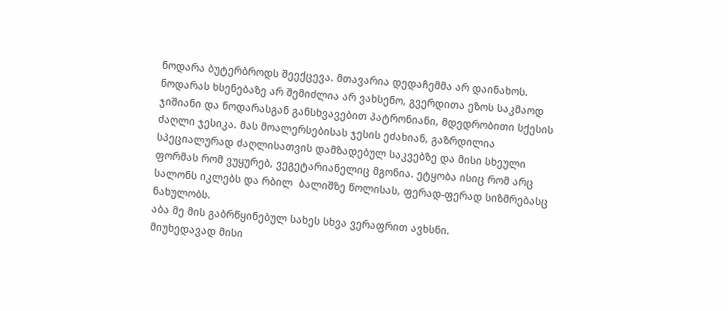ნოდარა ბუტერბროდს შეექცევა. მთავარია დედაჩემმა არ დაინახოს.
ნოდარას ხსენებაზე არ შემიძლია არ ვახსენო, გვერდითა ეზოს საკმაოდ ჯიშიანი და ნოდარასგან განსხვავებით პატრონიანი, მდედრობითი სქესის ძაღლი ჯესიკა. მას მოალერსებისას ჯესის ეძახიან, გაზრდილია სპეციალურად ძაღლისათვის დამზადებულ საკვებზე და მისი სხეული ფორმას რომ ვუყურებ, ვეგეტარიანელიც მგონია. ეტყობა ისიც რომ არც სალონს იკლებს და რბილ  ბალიშზე წოლისას, ფერად-ფერად სიზმრებასც ნახულობს.
აბა მე მის გაბრწყინებულ სახეს სხვა ვერაფრით ავხსნი.
მიუხედავად მისი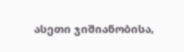ასეთი ჯიშიანობისა,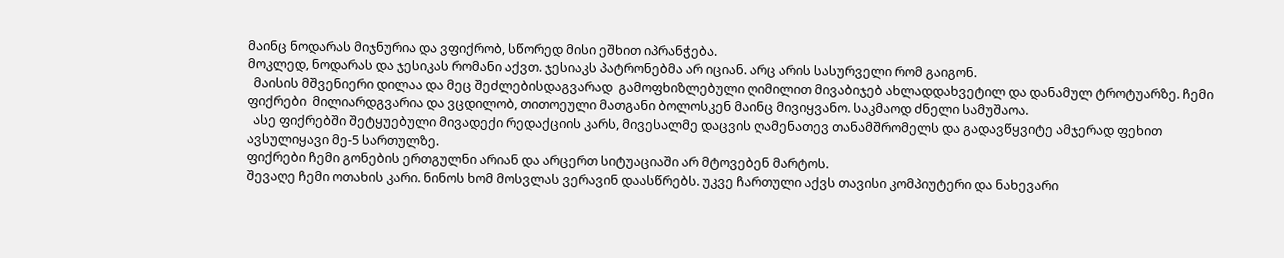მაინც ნოდარას მიჯნურია და ვფიქრობ, სწორედ მისი ეშხით იპრანჭება.
მოკლედ, ნოდარას და ჯესიკას რომანი აქვთ. ჯესიაკს პატრონებმა არ იციან. არც არის სასურველი რომ გაიგონ.
  მაისის მშვენიერი დილაა და მეც შეძლებისდაგვარად  გამოფხიზლებული ღიმილით მივაბიჯებ ახლადდახვეტილ და დანამულ ტროტუარზე. ჩემი ფიქრები  მილიარდგვარია და ვცდილობ, თითოეული მათგანი ბოლოსკენ მაინც მივიყვანო. საკმაოდ ძნელი სამუშაოა.
  ასე ფიქრებში შეტყუებული მივადექი რედაქციის კარს, მივესალმე დაცვის ღამენათევ თანამშრომელს და გადავწყვიტე ამჯერად ფეხით ავსულიყავი მე-5 სართულზე.
ფიქრები ჩემი გონების ერთგულნი არიან და არცერთ სიტუაციაში არ მტოვებენ მარტოს.
შევაღე ჩემი ოთახის კარი. ნინოს ხომ მოსვლას ვერავინ დაასწრებს. უკვე ჩართული აქვს თავისი კომპიუტერი და ნახევარი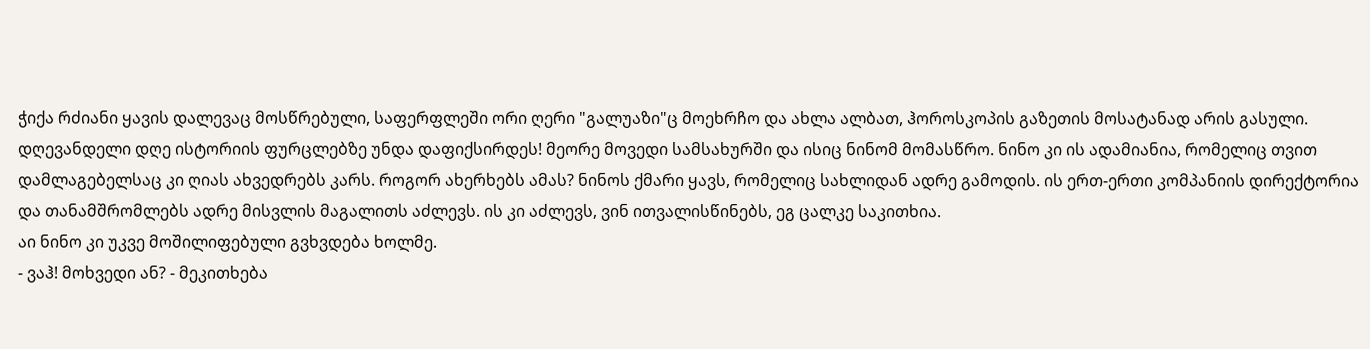ჭიქა რძიანი ყავის დალევაც მოსწრებული, საფერფლეში ორი ღერი "გალუაზი"ც მოეხრჩო და ახლა ალბათ, ჰოროსკოპის გაზეთის მოსატანად არის გასული.
დღევანდელი დღე ისტორიის ფურცლებზე უნდა დაფიქსირდეს! მეორე მოვედი სამსახურში და ისიც ნინომ მომასწრო. ნინო კი ის ადამიანია, რომელიც თვით დამლაგებელსაც კი ღიას ახვედრებს კარს. როგორ ახერხებს ამას? ნინოს ქმარი ყავს, რომელიც სახლიდან ადრე გამოდის. ის ერთ-ერთი კომპანიის დირექტორია და თანამშრომლებს ადრე მისვლის მაგალითს აძლევს. ის კი აძლევს, ვინ ითვალისწინებს, ეგ ცალკე საკითხია.
აი ნინო კი უკვე მოშილიფებული გვხვდება ხოლმე.
- ვაჰ! მოხვედი ან? - მეკითხება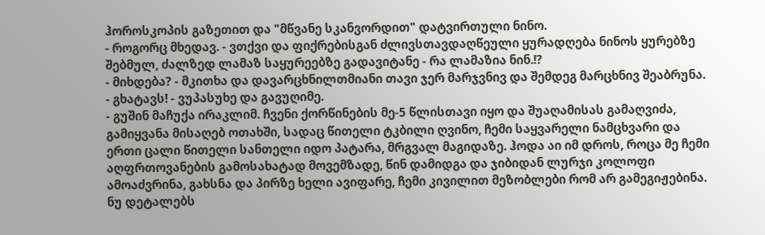ჰოროსკოპის გაზეთით და "მწვანე სკანვორდით" დატვირთული ნინო.
- როგორც მხედავ. - ვთქვი და ფიქრებისგან ძლივსთავდაღწეული ყურადღება ნინოს ყურებზე შებმულ, ძალზედ ლამაზ საყურეებზე გადავიტანე - რა ლამაზია ნინ.!?
- მიხდება? - მკითხა და დავარცხნილთმიანი თავი ჯერ მარჯვნივ და შემდეგ მარცხნივ შეაბრუნა.
- გხატავს! - ვუპასუხე და გავუღიმე.
- გუშინ მაჩუქა ირაკლიმ. ჩვენი ქორწინების მე-5 წლისთავი იყო და შუაღამისას გამაღვიძა, გამიყვანა მისაღებ ოთახში, სადაც წითელი ტკბილი ღვინო, ჩემი საყვარელი ნამცხვარი და ერთი ცალი წითელი სანთელი იდო პატარა, მრგვალ მაგიდაზე. ჰოდა აი იმ დროს, როცა მე ჩემი აღფრთოვანების გამოსახატად მოვემზადე, წინ დამიდგა და ჯიბიდან ლურჯი კოლოფი ამოაძვრინა, გახსნა და პირზე ხელი ავიფარე, ჩემი კივილით მეზობლები რომ არ გამეგიჟებინა. ნუ დეტალებს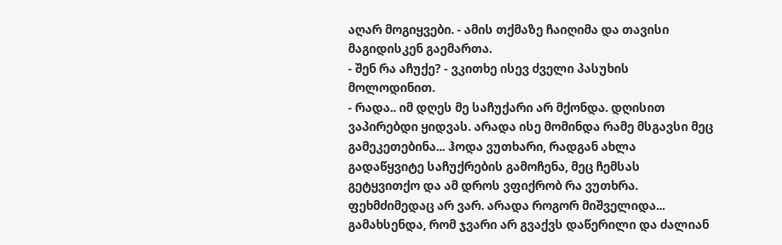აღარ მოგიყვები. - ამის თქმაზე ჩაიღიმა და თავისი მაგიდისკენ გაემართა.
- შენ რა აჩუქე? - ვკითხე ისევ ძველი პასუხის მოლოდინით.
- რადა.. იმ დღეს მე საჩუქარი არ მქონდა. დღისით ვაპირებდი ყიდვას. არადა ისე მომინდა რამე მსგავსი მეც გამეკეთებინა... ჰოდა ვუთხარი, რადგან ახლა გადაწყვიტე საჩუქრების გამოჩენა, მეც ჩემსას გეტყვითქო და ამ დროს ვფიქრობ რა ვუთხრა. ფეხმძიმედაც არ ვარ. არადა როგორ მიშველიდა...
გამახსენდა, რომ ჯვარი არ გვაქვს დაწერილი და ძალიან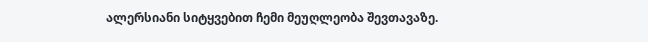ალერსიანი სიტყვებით ჩემი მეუღლეობა შევთავაზე.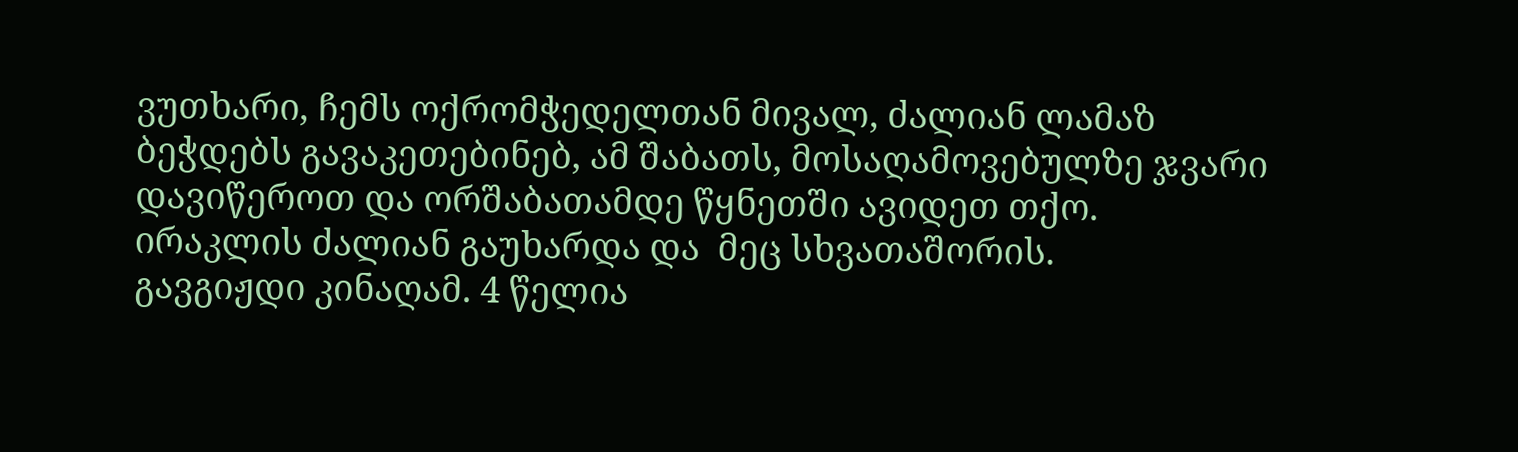ვუთხარი, ჩემს ოქრომჭედელთან მივალ, ძალიან ლამაზ ბეჭდებს გავაკეთებინებ, ამ შაბათს, მოსაღამოვებულზე ჯვარი დავიწეროთ და ორშაბათამდე წყნეთში ავიდეთ თქო.
ირაკლის ძალიან გაუხარდა და  მეც სხვათაშორის.
გავგიჟდი კინაღამ. 4 წელია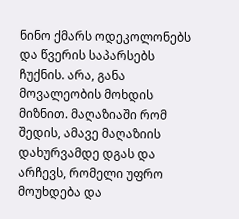ნინო ქმარს ოდეკოლონებს და წვერის საპარსებს ჩუქნის. არა, განა მოვალეობის მოხდის მიზნით. მაღაზიაში რომ შედის, ამავე მაღაზიის დახურვამდე დგას და არჩევს, რომელი უფრო მოუხდება და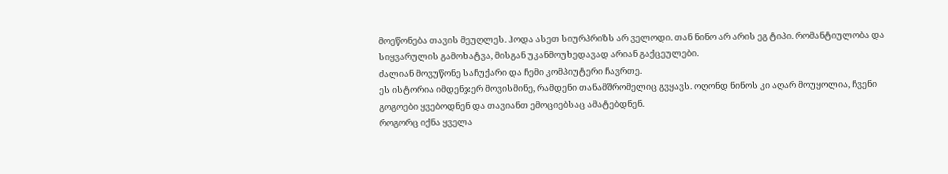მოეწონება თავის მეუღლეს. ჰოდა ასეთ სიურპრიზს არ ველოდი. თან ნინო არ არის ეგ ტიპი. რომანტიულობა და სიყვარულის გამოხატვა, მისგან უკანმოუხედავად არიან გაქცეულები.
ძალიან მოვუწონე საჩუქარი და ჩემი კომპიუტერი ჩავრთე.
ეს ისტორია იმდენჯერ მოვისმინე, რამდენი თანამშრომელიც გვყავს. ოღონდ ნინოს კი აღარ მოუყოლია, ჩვენი გოგოები ყვებოდნენ და თავიანთ ემოციებსაც ამატებდნენ.
როგორც იქნა ყველა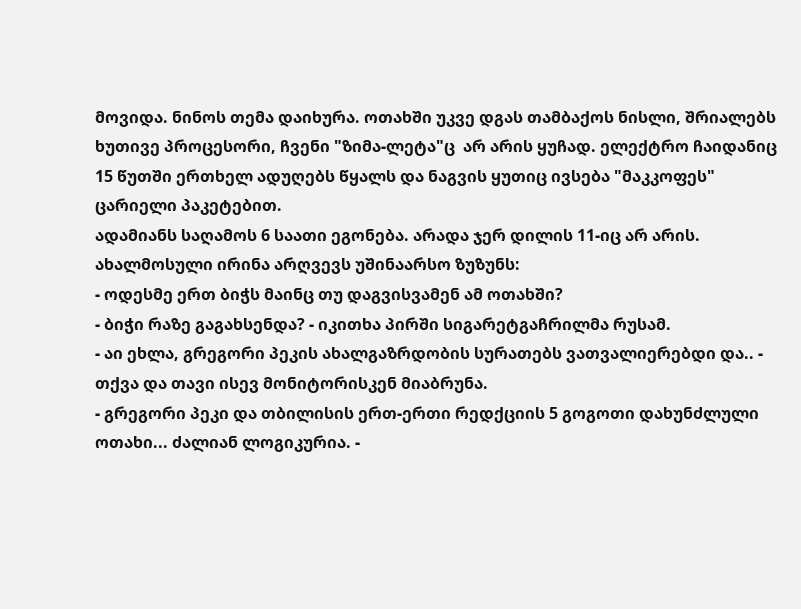მოვიდა. ნინოს თემა დაიხურა. ოთახში უკვე დგას თამბაქოს ნისლი, შრიალებს ხუთივე პროცესორი, ჩვენი "ზიმა-ლეტა"ც  არ არის ყუჩად. ელექტრო ჩაიდანიც 15 წუთში ერთხელ ადუღებს წყალს და ნაგვის ყუთიც ივსება "მაკკოფეს" ცარიელი პაკეტებით.
ადამიანს საღამოს 6 საათი ეგონება. არადა ჯერ დილის 11-იც არ არის.
ახალმოსული ირინა არღვევს უშინაარსო ზუზუნს:
- ოდესმე ერთ ბიჭს მაინც თუ დაგვისვამენ ამ ოთახში?
- ბიჭი რაზე გაგახსენდა? - იკითხა პირში სიგარეტგაჩრილმა რუსამ.
- აი ეხლა, გრეგორი პეკის ახალგაზრდობის სურათებს ვათვალიერებდი და.. - თქვა და თავი ისევ მონიტორისკენ მიაბრუნა.
- გრეგორი პეკი და თბილისის ერთ-ერთი რედქციის 5 გოგოთი დახუნძლული ოთახი... ძალიან ლოგიკურია. -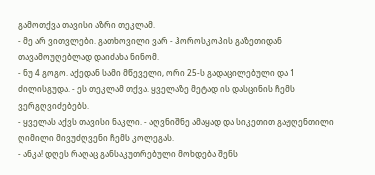გამოთქვა თავისი აზრი თეკლამ.
- მე არ ვითვლები. გათხოვილი ვარ - ჰოროსკოპის გაზეთიდან თავამოუღებლად დაიძახა ნინომ.
- ნუ 4 გოგო. აქედან სამი მწეველი, ორი 25-ს გადაცილებული და 1 ძილისგუდა. - ეს თეკლამ თქვა. ყველაზე მეტად ის დასცინის ჩემს ვერგღვიძებებს.
- ყველას აქვს თავისი ნაკლი. - აღვნიშნე ამაყად და სიკეთით გაჟღენთილი ღიმილი მივუძღვენი ჩემს კოლეგას.
- ანკა! დღეს რაღაც განსაკუთრებული მოხდება შენს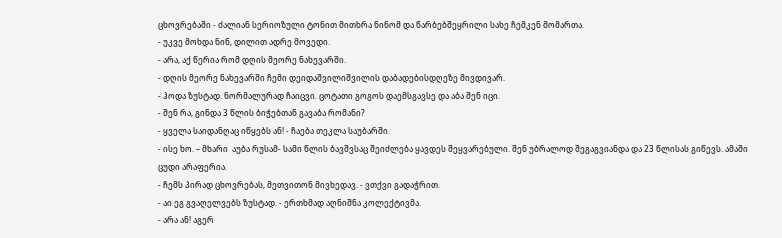ცხოვრებაში - ძალიან სერიოზული ტონით მითხრა ნინომ და წარბებშეყრილი სახე ჩემკენ მომართა.
- უკვე მოხდა ნინ, დილით ადრე მოვედი.
- არა, აქ წერია რომ დღის მეორე ნახევარში.
- დღის მეორე ნახევარში ჩემი დეიდაშვილიშვილის დაბადებისდღეზე მივდივარ.
- ჰოდა ზუსტად. ნორმალურად ჩაიცვი. ცოტათი გოგოს დაემსგავსე და აბა შენ იცი.
- შენ რა, გინდა 3 წლის ბიჭებთან გავაბა რომანი?
- ყველა საიდანღაც იწყებს ან! - ჩაება თეკლა საუბარში.
- ისე ხო. – მხარი  აუბა რუსამ- სამი წლის ბავშვსაც შეიძლება ყავდეს შეყვარებული. შენ უბრალოდ შეგაგვიანდა და 23 წლისას გიწევს. ამაში ცუდი არაფერია.
- ჩემს პირად ცხოვრებას, მეთვითონ მივხედავ. - ვთქვი გადაჭრით.
- აი ეგ გვაღელვებს ზუსტად. - ერთხმად აღნიშნა კოლექტივმა.
- არა ან! აგერ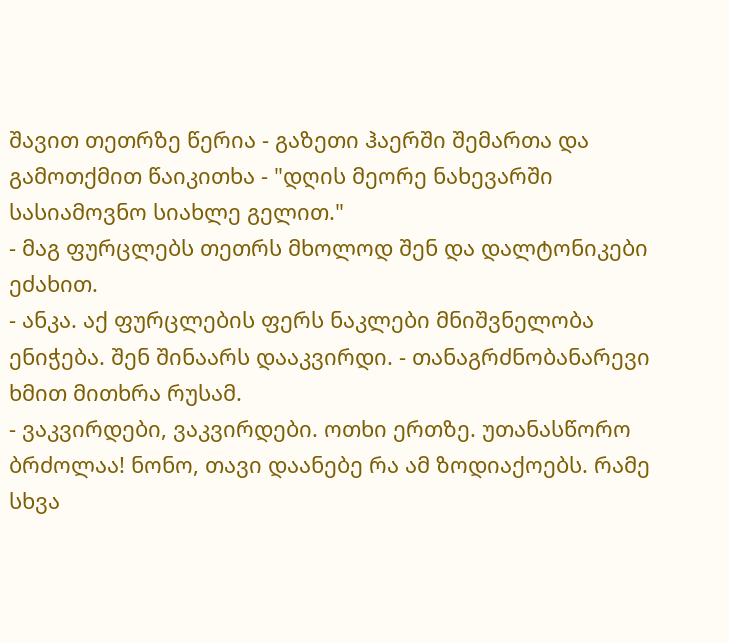შავით თეთრზე წერია - გაზეთი ჰაერში შემართა და გამოთქმით წაიკითხა - "დღის მეორე ნახევარში სასიამოვნო სიახლე გელით."
- მაგ ფურცლებს თეთრს მხოლოდ შენ და დალტონიკები ეძახით.
- ანკა. აქ ფურცლების ფერს ნაკლები მნიშვნელობა ენიჭება. შენ შინაარს დააკვირდი. - თანაგრძნობანარევი ხმით მითხრა რუსამ.
- ვაკვირდები, ვაკვირდები. ოთხი ერთზე. უთანასწორო ბრძოლაა! ნონო, თავი დაანებე რა ამ ზოდიაქოებს. რამე სხვა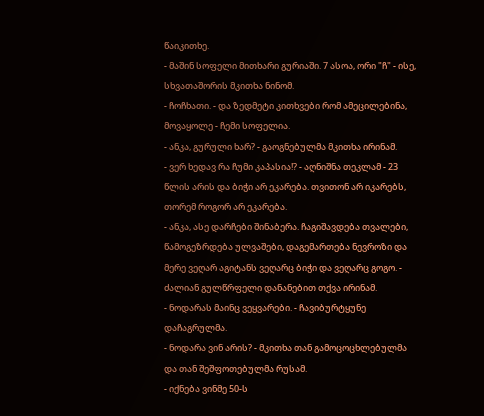წაიკითხე.
- მაშინ სოფელი მითხარი გურიაში. 7 ასოა, ორი "ჩ" - ისე, სხვათაშორის მკითხა ნინომ.
- ჩოჩხათი. - და ზედმეტი კითხვები რომ ამეცილებინა, მოვაყოლე - ჩემი სოფელია.
- ანკა, გურული ხარ? - გაოგნებულმა მკითხა ირინამ.
- ვერ ხედავ რა ჩუმი კაპასია!? - აღნიშნა თეკლამ - 23 წლის არის და ბიჭი არ ეკარება. თვითონ არ იკარებს, თორემ როგორ არ ეკარება.
- ანკა, ასე დარჩები შინაბერა. ჩაგიშავდება თვალები, წამოგეზრდება ულვაშები, დაგემართება ნევროზი და მერე ვეღარ აგიტანს ვეღარც ბიჭი და ვეღარც გოგო. - ძალიან გულწრფელი დანანებით თქვა ირინამ.
- ნოდარას მაინც ვეყვარები. - ჩავიბურტყუნე დაჩაგრულმა.
- ნოდარა ვინ არის? - მკითხა თან გამოცოცხლებულმა და თან შეშფოთებულმა რუსამ.
- იქნება ვინმე 50-ს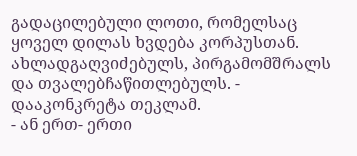გადაცილებული ლოთი, რომელსაც ყოველ დილას ხვდება კორპუსთან. ახლადგაღვიძებულს, პირგამომშრალს და თვალებჩაწითლებულს. - დააკონკრეტა თეკლამ.
- ან ერთ- ერთი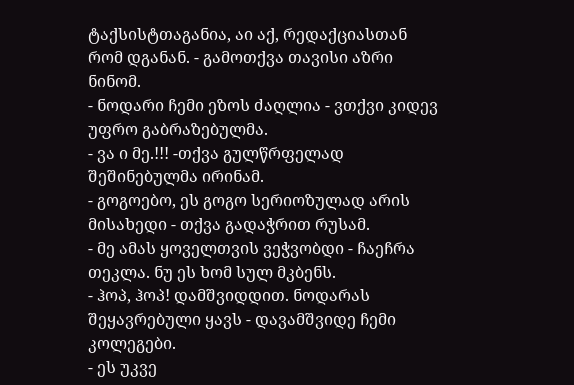ტაქსისტთაგანია, აი აქ, რედაქციასთან რომ დგანან. - გამოთქვა თავისი აზრი ნინომ.
- ნოდარი ჩემი ეზოს ძაღლია - ვთქვი კიდევ უფრო გაბრაზებულმა.
- ვა ი მე.!!! -თქვა გულწრფელად შეშინებულმა ირინამ.
- გოგოებო, ეს გოგო სერიოზულად არის მისახედი - თქვა გადაჭრით რუსამ.
- მე ამას ყოველთვის ვეჭვობდი - ჩაეჩრა თეკლა. ნუ ეს ხომ სულ მკბენს.
- ჰოპ, ჰოპ! დამშვიდდით. ნოდარას შეყავრებული ყავს - დავამშვიდე ჩემი კოლეგები.
- ეს უკვე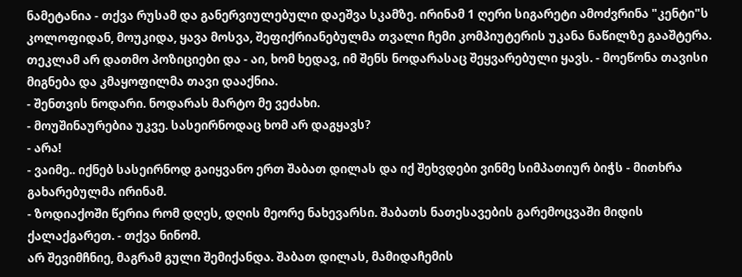ნამეტანია - თქვა რუსამ და განერვიულებული დაეშვა სკამზე. ირინამ 1 ღერი სიგარეტი ამოძვრინა "კენტი"ს კოლოფიდან, მოუკიდა, ყავა მოსვა, შეფიქრიანებულმა თვალი ჩემი კომპიუტერის უკანა ნაწილზე გააშტერა.
თეკლამ არ დათმო პოზიციები და - აი, ხომ ხედავ, იმ შენს ნოდარასაც შეყვარებული ყავს. - მოეწონა თავისი მიგნება და კმაყოფილმა თავი დააქნია.
- შენთვის ნოდარი. ნოდარას მარტო მე ვეძახი.
- მოუშინაურებია უკვე. სასეირნოდაც ხომ არ დაგყავს?
- არა!
- ვაიმე.. იქნებ სასეირნოდ გაიყვანო ერთ შაბათ დილას და იქ შეხვდები ვინმე სიმპათიურ ბიჭს - მითხრა გახარებულმა ირინამ.
- ზოდიაქოში წერია რომ დღეს, დღის მეორე ნახევარსი. შაბათს ნათესავების გარემოცვაში მიდის ქალაქგარეთ. - თქვა ნინომ.
არ შევიმჩნიე, მაგრამ გული შემიქანდა. შაბათ დილას, მამიდაჩემის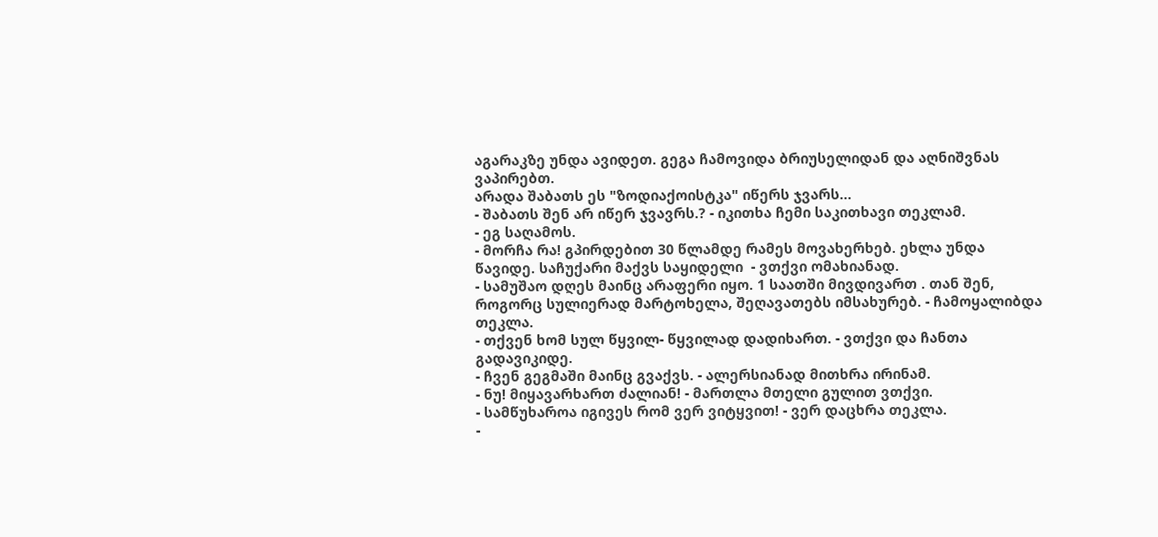აგარაკზე უნდა ავიდეთ. გეგა ჩამოვიდა ბრიუსელიდან და აღნიშვნას ვაპირებთ.
არადა შაბათს ეს "ზოდიაქოისტკა" იწერს ჯვარს...
- შაბათს შენ არ იწერ ჯვავრს.? - იკითხა ჩემი საკითხავი თეკლამ.
- ეგ საღამოს.
- მორჩა რა! გპირდებით 30 წლამდე რამეს მოვახერხებ. ეხლა უნდა წავიდე. საჩუქარი მაქვს საყიდელი  - ვთქვი ომახიანად.
- სამუშაო დღეს მაინც არაფერი იყო. 1 საათში მივდივართ . თან შენ, როგორც სულიერად მარტოხელა, შეღავათებს იმსახურებ. - ჩამოყალიბდა თეკლა.
- თქვენ ხომ სულ წყვილ- წყვილად დადიხართ. - ვთქვი და ჩანთა გადავიკიდე.
- ჩვენ გეგმაში მაინც გვაქვს. - ალერსიანად მითხრა ირინამ.
- ნუ! მიყავარხართ ძალიან! - მართლა მთელი გულით ვთქვი.
- სამწუხაროა იგივეს რომ ვერ ვიტყვით! - ვერ დაცხრა თეკლა.
-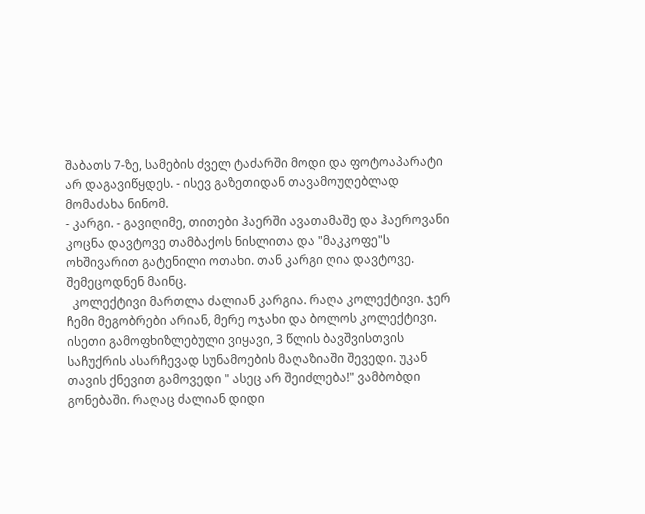შაბათს 7-ზე, სამების ძველ ტაძარში მოდი და ფოტოაპარატი არ დაგავიწყდეს. - ისევ გაზეთიდან თავამოუღებლად მომაძახა ნინომ.
- კარგი. - გავიღიმე, თითები ჰაერში ავათამაშე და ჰაეროვანი კოცნა დავტოვე თამბაქოს ნისლითა და "მაკკოფე"ს ოხშივარით გატენილი ოთახი. თან კარგი ღია დავტოვე. შემეცოდნენ მაინც.
  კოლექტივი მართლა ძალიან კარგია. რაღა კოლექტივი. ჯერ ჩემი მეგობრები არიან, მერე ოჯახი და ბოლოს კოლექტივი.
ისეთი გამოფხიზლებული ვიყავი, 3 წლის ბავშვისთვის საჩუქრის ასარჩევად სუნამოების მაღაზიაში შევედი. უკან თავის ქნევით გამოვედი " ასეც არ შეიძლება!" ვამბობდი გონებაში. რაღაც ძალიან დიდი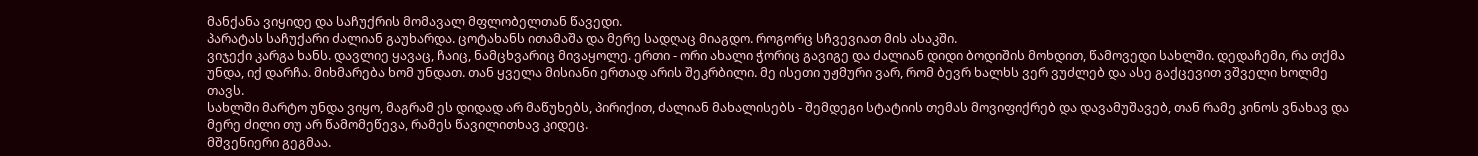მანქანა ვიყიდე და საჩუქრის მომავალ მფლობელთან წავედი.
პარატას საჩუქარი ძალიან გაუხარდა. ცოტახანს ითამაშა და მერე სადღაც მიაგდო. როგორც სჩვევიათ მის ასაკში.
ვიჯექი კარგა ხანს. დავლიე ყავაც, ჩაიც, ნამცხვარიც მივაყოლე. ერთი - ორი ახალი ჭორიც გავიგე და ძალიან დიდი ბოდიშის მოხდით, წამოვედი სახლში. დედაჩემი, რა თქმა უნდა, იქ დარჩა. მიხმარება ხომ უნდათ. თან ყველა მისიანი ერთად არის შეკრბილი. მე ისეთი უჟმური ვარ, რომ ბევრ ხალხს ვერ ვუძლებ და ასე გაქცევით ვშველი ხოლმე თავს.
სახლში მარტო უნდა ვიყო, მაგრამ ეს დიდად არ მაწუხებს, პირიქით, ძალიან მახალისებს - შემდეგი სტატიის თემას მოვიფიქრებ და დავამუშავებ, თან რამე კინოს ვნახავ და მერე ძილი თუ არ წამომეწევა, რამეს წავილითხავ კიდეც.
მშვენიერი გეგმაა.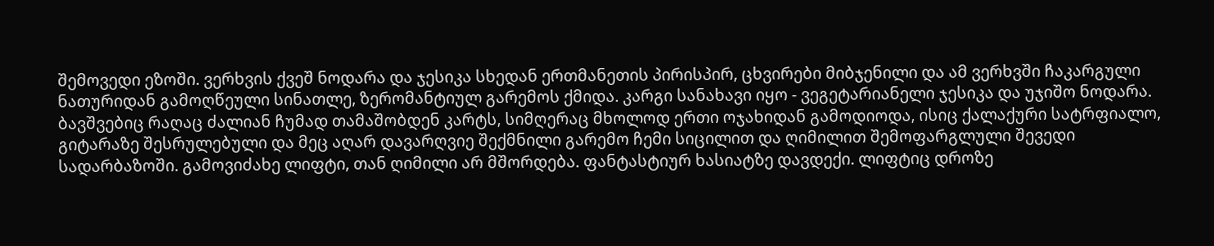შემოვედი ეზოში. ვერხვის ქვეშ ნოდარა და ჯესიკა სხედან ერთმანეთის პირისპირ, ცხვირები მიბჯენილი და ამ ვერხვში ჩაკარგული ნათურიდან გამოღწეული სინათლე, ზერომანტიულ გარემოს ქმიდა. კარგი სანახავი იყო - ვეგეტარიანელი ჯესიკა და უჯიშო ნოდარა. ბავშვებიც რაღაც ძალიან ჩუმად თამაშობდენ კარტს, სიმღერაც მხოლოდ ერთი ოჯახიდან გამოდიოდა, ისიც ქალაქური სატრფიალო, გიტარაზე შესრულებული და მეც აღარ დავარღვიე შექმნილი გარემო ჩემი სიცილით და ღიმილით შემოფარგლული შევედი სადარბაზოში. გამოვიძახე ლიფტი, თან ღიმილი არ მშორდება. ფანტასტიურ ხასიატზე დავდექი. ლიფტიც დროზე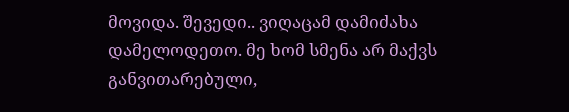მოვიდა. შევედი.. ვიღაცამ დამიძახა დამელოდეთო. მე ხომ სმენა არ მაქვს განვითარებული,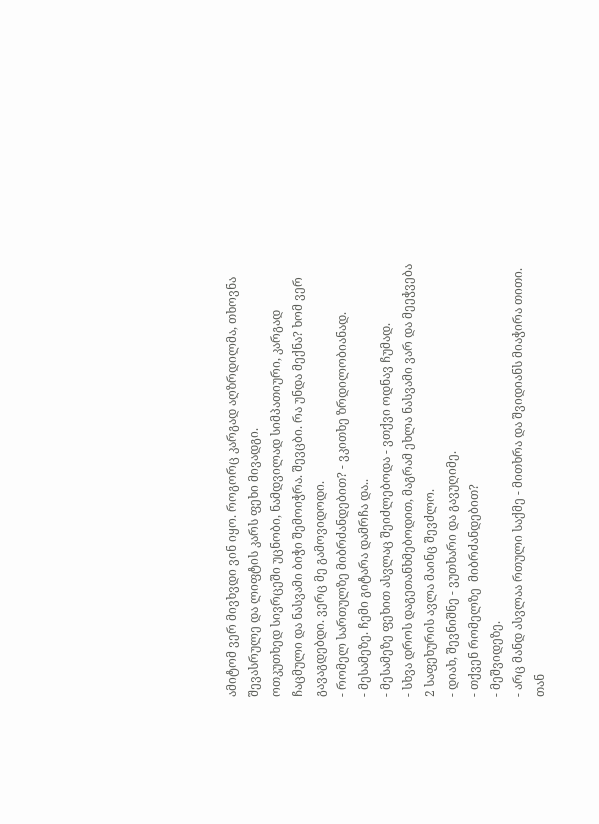ამიტომ ვერ მივხვდი ვინ იყო. როგორც კარგად აღზრდილმა, თხოვნა შევასრულე და ლიფტის კარს ფეხი მივადგი.
ოთკუთხედ სივრცეში უცნობი, ნამდვილად სიმპათიური, კარგად ჩაცმული და ნასვამი ბიჭი შემოიჭრა. შევცბი. რა უნდა მექნა? ხომ ვერ გავაგდებდი. ვერც მე გამოვიდოდი.
- რომელ სართულზე მიბრძანდებით? - ვკითხე ზრდილობიანად.
- მესამეზე. ჩემი გიტარა დამრჩა და..
- მესამეზე ფეხით ასვლაც შეიძლებოდა - ვთქვი ოდნავ ჩუმად.
- სხვა დროს დაგეთანხმებოდით, მაგრამ ეხლა ნასვამი ვარ და მეეჭვება 2 საფეხურის ავლა მაინც შევძლო.
- დიახ, შევნიშნე - ვუთხარი და გავუღიმე.
- თქვენ რომელზე  მიბრძანდებით?
- მეშვიდეზე.
- არც მანდ ასვლაა რთული საქმე - მითხრა და შვიდიანს მიაჭირა თითი. თან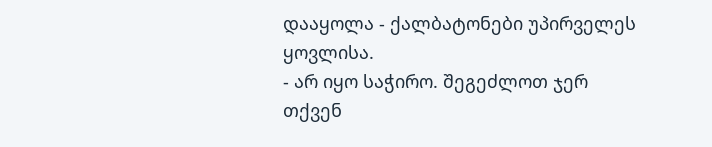დააყოლა - ქალბატონები უპირველეს ყოვლისა.
- არ იყო საჭირო. შეგეძლოთ ჯერ თქვენ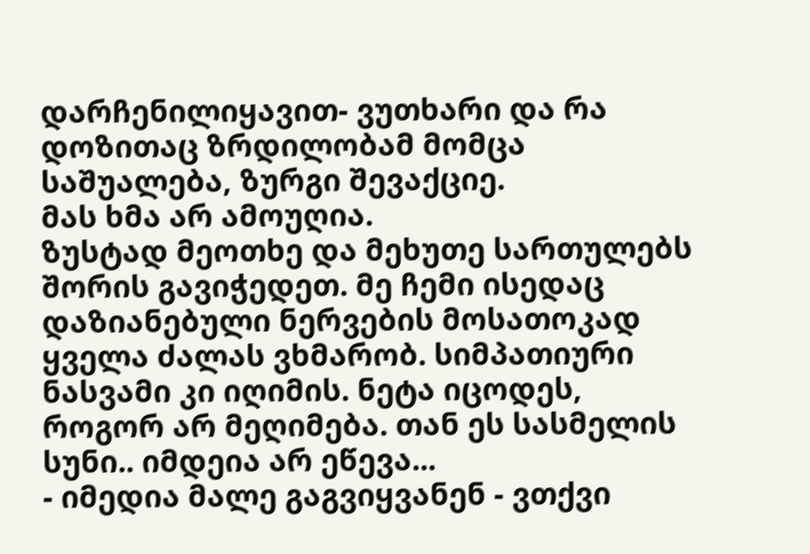დარჩენილიყავით- ვუთხარი და რა დოზითაც ზრდილობამ მომცა საშუალება, ზურგი შევაქციე.
მას ხმა არ ამოუღია.
ზუსტად მეოთხე და მეხუთე სართულებს შორის გავიჭედეთ. მე ჩემი ისედაც დაზიანებული ნერვების მოსათოკად ყველა ძალას ვხმარობ. სიმპათიური ნასვამი კი იღიმის. ნეტა იცოდეს, როგორ არ მეღიმება. თან ეს სასმელის სუნი.. იმდეია არ ეწევა...
- იმედია მალე გაგვიყვანენ - ვთქვი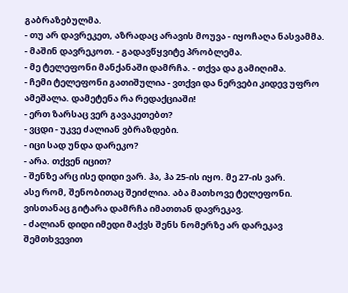გაბრაზებულმა.
- თუ არ დავრეკეთ, აზრადაც არავის მოუვა - იყოჩაღა ნასვამმა.
- მაშინ დავრეკოთ. - გადავწყვიტე პრობლემა.
- მე ტელეფონი მანქანაში დამრჩა. - თქვა და გამიღიმა.
- ჩემი ტელეფონი გათიშულია - ვთქვი და ნერვები კიდევ უფრო ამეშალა. დამეტენა რა რედაქციაში!
- ერთ ზარსაც ვერ გავაკეთებთ?
- ვცდი - უკვე ძალიან ვბრაზდები.
- იცი სად უნდა დარეკო?
- არა. თქვენ იცით?
- შენზე არც ისე დიდი ვარ. ჰა, ჰა 25-ის იყო. მე 27-ის ვარ.
ასე რომ, შენობითაც შეიძლია. აბა მათხოვე ტელეფონი. ვისთანაც გიტარა დამრჩა იმათთან დავრეკავ.
- ძალიან დიდი იმედი მაქვს შენს ნომერზე არ დარეკავ შემთხვევით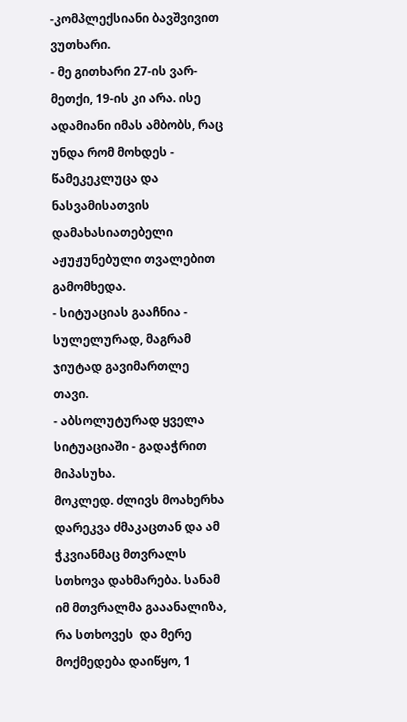-კომპლექსიანი ბავშვივით ვუთხარი.
- მე გითხარი 27-ის ვარ-მეთქი, 19-ის კი არა. ისე ადამიანი იმას ამბობს, რაც უნდა რომ მოხდეს - წამეკეკლუცა და ნასვამისათვის დამახასიათებელი აჟუჟუნებული თვალებით გამომხედა.
- სიტუაციას გააჩნია - სულელურად, მაგრამ ჯიუტად გავიმართლე თავი.
- აბსოლუტურად ყველა სიტუაციაში - გადაჭრით მიპასუხა.
მოკლედ. ძლივს მოახერხა დარეკვა ძმაკაცთან და ამ ჭკვიანმაც მთვრალს სთხოვა დახმარება. სანამ იმ მთვრალმა გააანალიზა, რა სთხოვეს  და მერე მოქმედება დაიწყო, 1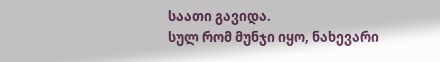საათი გავიდა.
სულ რომ მუნჯი იყო, ნახევარი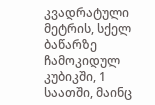კვადრატული მეტრის, სქელ ბაწარზე ჩამოკიდულ კუბიკში, 1 საათში, მაინც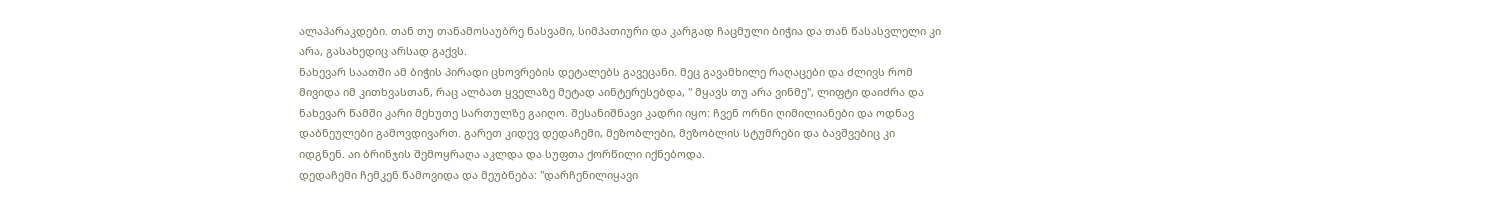ალაპარაკდები. თან თუ თანამოსაუბრე ნასვამი, სიმპათიური და კარგად ჩაცმული ბიჭია და თან წასასვლელი კი არა, გასახედიც არსად გაქვს.
ნახევარ საათში ამ ბიჭის პირადი ცხოვრების დეტალებს გავეცანი. მეც გავამხილე რაღაცები და ძლივს რომ მივიდა იმ კითხვასთან, რაც ალბათ ყველაზე მეტად აინტერესებდა, " მყავს თუ არა ვინმე", ლიფტი დაიძრა და ნახევარ წამში კარი მეხუთე სართულზე გაიღო. შესანიშნავი კადრი იყო: ჩვენ ორნი ღიმილიანები და ოდნავ დაბნეულები გამოვდივართ. გარეთ კიდევ დედაჩემი, მეზობლები, მეზობლის სტუმრები და ბავშვებიც კი იდგნენ. აი ბრინჯის შემოყრაღა აკლდა და სუფთა ქორწილი იქნებოდა.
დედაჩემი ჩემკენ წამოვიდა და მეუბნება: "დარჩენილიყავი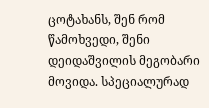ცოტახანს, შენ რომ წამოხვედი, შენი დეიდაშვილის მეგობარი მოვიდა. სპეციალურად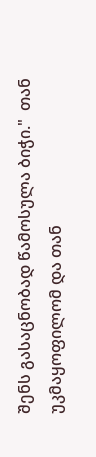შენს გასაცნობად წამოსულა ბიჭი."  თან უკმაყოფილომ და თან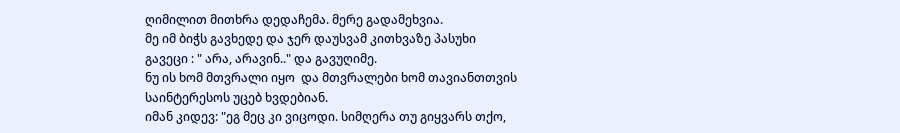ღიმილით მითხრა დედაჩემა. მერე გადამეხვია.
მე იმ ბიჭს გავხედე და ჯერ დაუსვამ კითხვაზე პასუხი გავეცი : " არა, არავინ.." და გავუღიმე.
ნუ ის ხომ მთვრალი იყო  და მთვრალები ხომ თავიანთთვის საინტერესოს უცებ ხვდებიან.
იმან კიდევ: "ეგ მეც კი ვიცოდი. სიმღერა თუ გიყვარს თქო,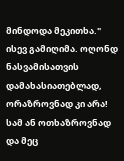მინდოდა მეკითხა." ისევ გამიღიმა. ოღონდ ნასვამისათვის დამახასიათებლად, ორაზროვნად კი არა! სამ ან ოთხაზროვნად და მეც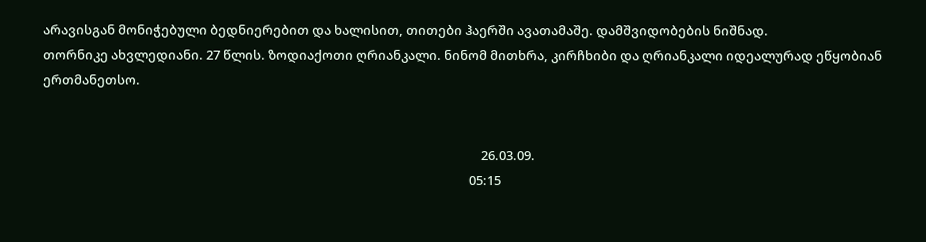არავისგან მონიჭებული ბედნიერებით და ხალისით, თითები ჰაერში ავათამაშე. დამშვიდობების ნიშნად.
თორნიკე ახვლედიანი. 27 წლის. ზოდიაქოთი ღრიანკალი. ნინომ მითხრა, კირჩხიბი და ღრიანკალი იდეალურად ეწყობიან ერთმანეთსო.


                                                                                                                                                  26.03.09.
                                                                                                                                              05:15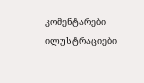კომენტარები ილუსტრაციები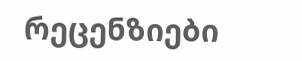რეცენზიები